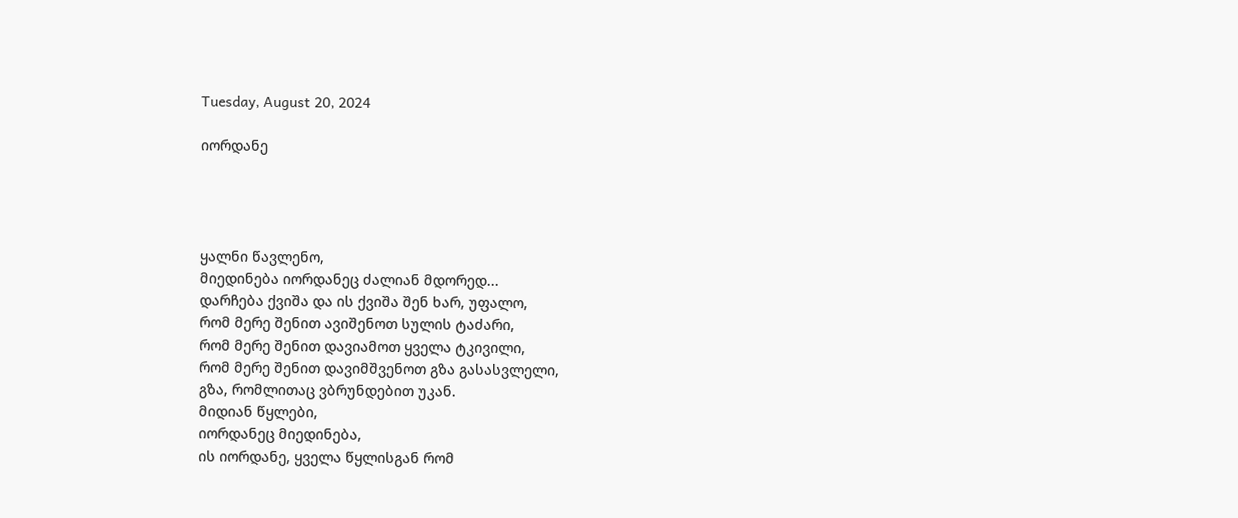Tuesday, August 20, 2024

იორდანე




ყალნი წავლენო,
მიედინება იორდანეც ძალიან მდორედ...
დარჩება ქვიშა და ის ქვიშა შენ ხარ, უფალო,
რომ მერე შენით ავიშენოთ სულის ტაძარი,
რომ მერე შენით დავიამოთ ყველა ტკივილი,
რომ მერე შენით დავიმშვენოთ გზა გასასვლელი,
გზა, რომლითაც ვბრუნდებით უკან.
მიდიან წყლები,
იორდანეც მიედინება,
ის იორდანე, ყველა წყლისგან რომ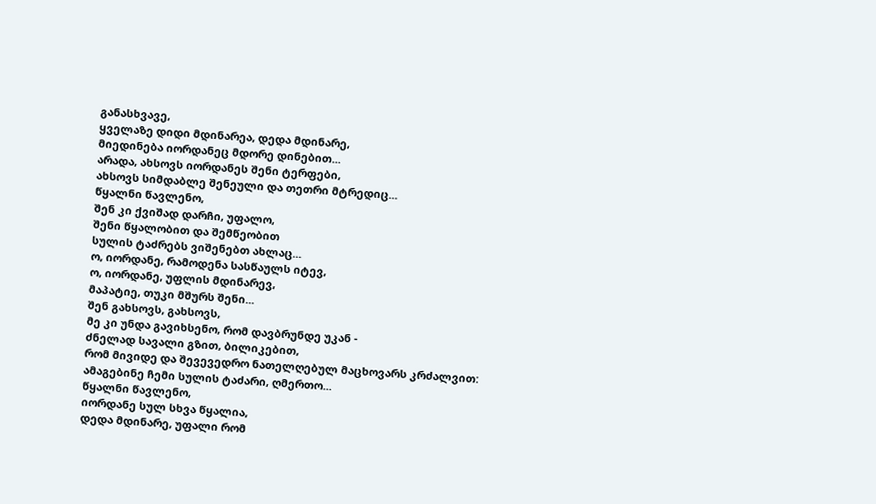განასხვავე,
ყველაზე დიდი მდინარეა, დედა მდინარე,
მიედინება იორდანეც მდორე დინებით...
არადა, ახსოვს იორდანეს შენი ტერფები,
ახსოვს სიმდაბლე შენეული და თეთრი მტრედიც...
წყალნი წავლენო,
შენ კი ქვიშად დარჩი, უფალო,
შენი წყალობით და შემწეობით
სულის ტაძრებს ვიშენებთ ახლაც...
ო, იორდანე, რამოდენა სასწაულს იტევ,
ო, იორდანე, უფლის მდინარევ,
მაპატიე, თუკი მშურს შენი...
შენ გახსოვს, გახსოვს,
მე კი უნდა გავიხსენო, რომ დავბრუნდე უკან -
ძნელად სავალი გზით, ბილიკებით,
რომ მივიდე და შევევედრო ნათელღებულ მაცხოვარს კრძალვით:
ამაგებინე ჩემი სულის ტაძარი, ღმერთო...
წყალნი წავლენო,
იორდანე სულ სხვა წყალია,
დედა მდინარე, უფალი რომ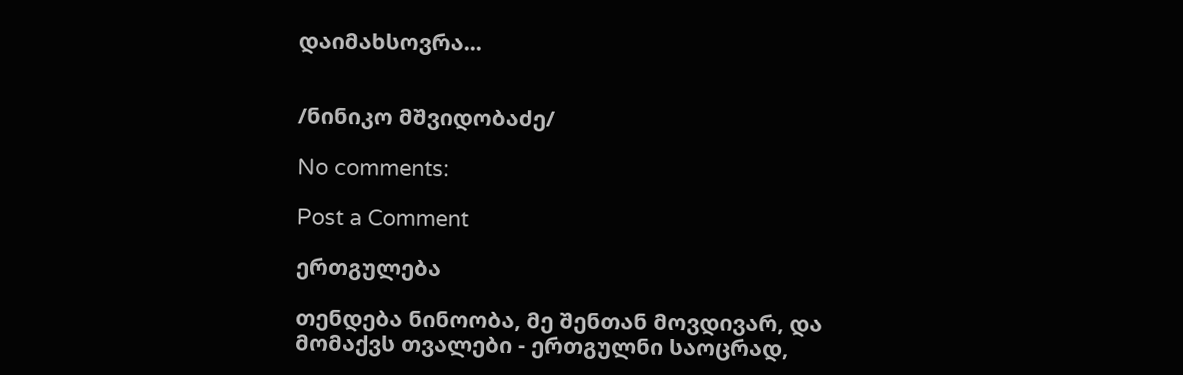დაიმახსოვრა...


/ნინიკო მშვიდობაძე/

No comments:

Post a Comment

ერთგულება

თენდება ნინოობა, მე შენთან მოვდივარ, და მომაქვს თვალები - ერთგულნი საოცრად,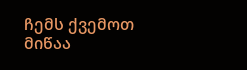ჩემს ქვემოთ მიწაა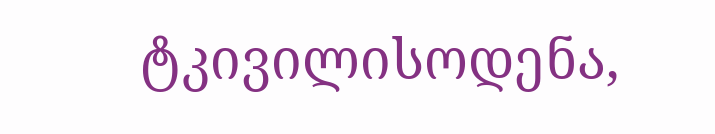ტკივილისოდენა,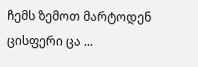ჩემს ზემოთ მარტოდენ ცისფერი ცა ...